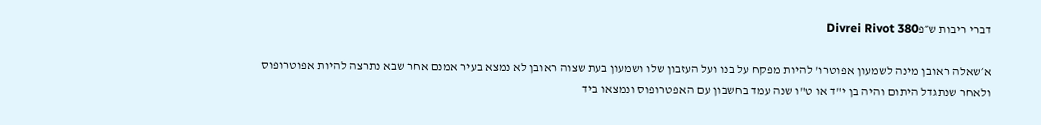דברי ריבות ש״פDivrei Rivot 380

א׳שאלה ראובן מינה לשמעון אפוטרו' להיות מפקח על בנו ועל העזבון שלו ושמעון בעת שצוה ראובן לא נמצא בעיר אמנם אחר שבא נתרצה להיות אפוטרופוס ולאחר שנתגדל היתום והיה בן י"ד או ט"ו שנה עמד בחשבון עם האפטרופוס ונמצאו ביד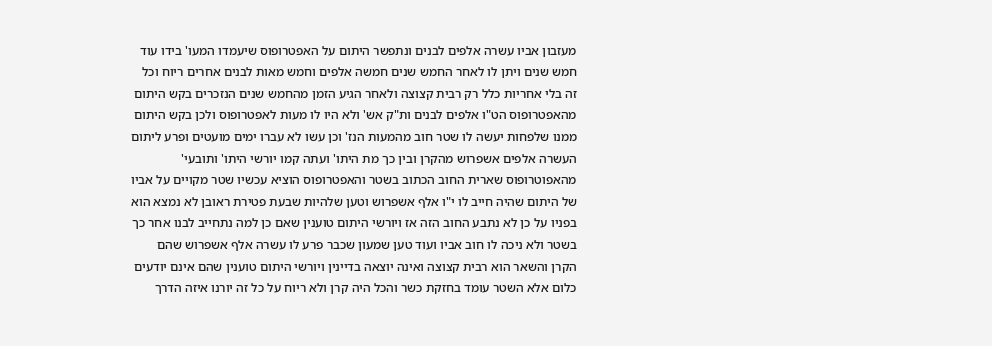מעזבון אביו עשרה אלפים לבנים ונתפשר היתום על האפטרופוס שיעמדו המעו' בידו עוד חמש שנים ויתן לו לאחר החמש שנים חמשה אלפים וחמש מאות לבנים אחרים ריוח וכל זה בלי אחריות כלל רק רבית קצוצה ולאחר הגיע הזמן מהחמש שנים הנזכרים בקש היתום מהאפטרופוס הט"ו אלפים לבנים ות"ק אש' ולא היו לו מעות לאפטרופוס ולכן בקש היתום ממנו שלפחות יעשה לו שטר חוב מהמעות הנז' וכן עשו לא עברו ימים מועטים ופרע ליתום העשרה אלפים אשפרוש מהקרן ובין כך מת היתו' ועתה קמו יורשי היתו' ותובעי' מהאפוטרופוס שארית החוב הכתוב בשטר והאפטרופוס הוציא עכשיו שטר מקויים על אביו של היתום שהיה חייב לו י"ו אלף אשפרוש וטען שלהיות שבעת פטירת ראובן לא נמצא הוא בפניו על כן לא נתבע החוב הזה אז ויורשי היתום טוענין שאם כן למה נתחייב לבנו אחר כך בשטר ולא ניכה לו חוב אביו ועוד טען שמעון שכבר פרע לו עשרה אלף אשפרוש שהם הקרן והשאר הוא רבית קצוצה ואינה יוצאה בדיינין ויורשי היתום טוענין שהם אינם יודעים כלום אלא השטר עומד בחזקת כשר והכל היה קרן ולא ריוח על כל זה יורנו איזה הדרך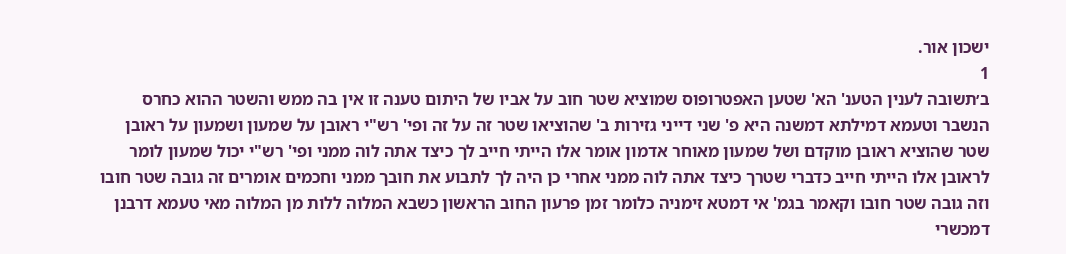ישכון אור.
1
ב׳תשובה לענין הטענ' הא' שטען האפטרופוס שמוציא שטר חוב על אביו של היתום טענה זו אין בה ממש והשטר ההוא כחרס הנשבר וטעמא דמילתא דמשנה היא פ' שני דייני גזירות ב' שהוציאו שטר זה על זה ופי' רש"י ראובן על שמעון ושמעון על ראובן שטר שהוציא ראובן מוקדם ושל שמעון מאוחר אדמון אומר אלו הייתי חייב לך כיצד אתה לוה ממני ופי' רש"י יכול שמעון לומר לראובן אלו הייתי חייב כדברי שטרך כיצד אתה לוה ממני אחרי כן היה לך לתבוע את חובך ממני וחכמים אומרים זה גובה שטר חובו וזה גובה שטר חובו וקאמר בגמ' אי דמטא זימניה כלומר זמן פרעון החוב הראשון כשבא המלוה ללות מן המלוה מאי טעמא דרבנן דמכשרי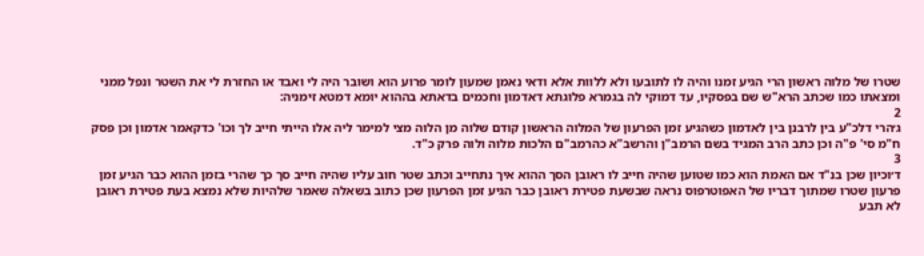שטרו של מלוה ראשון הרי הגיע זמנו והיה לו לתובעו ולא ללוות אלא ודאי נאמן שמעון לומר פרוע הוא ושובר היה לי ואבד או החזרת לי את השטר ונפל ממני ומצאתו כמו שכתב הרא"ש שם בפסקיו, עד דמוקי לה בגמרא פלוגתא דאדמון וחכמים בדאתא בההוא יומא דמטא זימניה:
2
ג׳הרי דלכ"ע בין לרבנן בין לאדמון כשהגיע זמן הפרעון של המלוה הראשון קודם שלוה מן הלוה מצי למימר ליה אלו הייתי חייב לך וכו' כדקאמר אדמון וכן פסק ח"מ סי' פ"ה וכן כתב הרב המגיד בשם הרמב"ן והרשב"א כהרמב"ם הלכות מלוה ולוה פרק כ"ד.
3
ד׳וכיון שכן בנ"ד אם האמת הוא כמו שטוען שהיה חייב לו ראובן הסך ההוא איך נתחייב וכתב שטר חוב עליו שהיה חייב סך כך שהרי בזמן ההוא כבר הגיע זמן פרעון שטרו שמתוך דבריו של האפוטרפוס נראה שבשעת פטירת ראובן כבר הגיע זמן הפרעון שכן כתוב בשאלה שאמר שלהיות שלא נמצא בעת פטירת ראובן לא תבע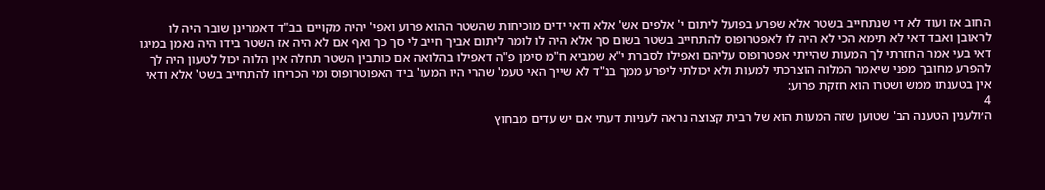החוב אז ועוד לא די שנתחייב בשטר אלא שפרע בפועל ליתום י' אלפים אש' אלא ודאי ידים מוכיחות שהשטר ההוא פרוע ואפי' יהיה מקויים בב"ד דאמרינן שובר היה לו לראובן ואבד דאי לא תימא הכי לא היה לו לאפטרופוס להתחייב בשטר בשום סך אלא היה לו לומר ליתום אביך חייב לי סך כך ואף אם לא היה אז השטר בידו היה נאמן במיגו דאי בעי אמר החזרתי לך המעות שהייתי אפטרופוס עליהם ואפילו לסברת י"א שמביא ח"מ סימן פ"ה דאפילו בהלואה אם כותבין השטר תחלה אין הלוה יכול לטעון היה לך להפרע מחובך מפני שיאמר המלוה הוצרכתי למעות ולא יכולתי ליפרע ממך בנ"ד לא שייך האי טעמ' שהרי היו המעו' ביד האפוטרופוס ומי הכריחו להתחייב בשט' אלא ודאי אין בטענתו ממש ושטרו הוא חזקת פרוע:
4
ה׳ולענין הטענה הב' שטוען שזה המעות הוא של רבית קצוצה נראה לעניות דעתי אם יש עדים מבחוץ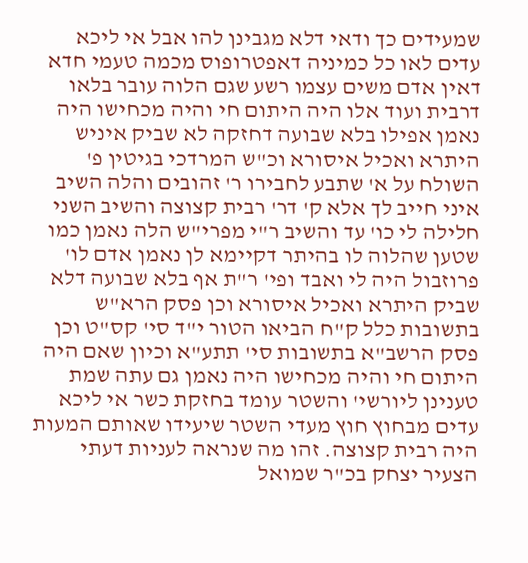שמעידים כך ודאי דלא מגבינן להו אבל אי ליכא עדים לאו כל כמיניה דאפטרופוס מכמה טעמי חדא דאין אדם משים עצמו רשע שגם הלוה עובר בלאו דרבית ועוד אלו היה היתום חי והיה מכחישו היה נאמן אפילו בלא שבועה דחזקה לא שביק איניש היתרא ואכיל איסורא וכ"ש המרדכי בגיטין פ' השולח על א' שתבע לחבירו ר' זהובים והלה השיב איני חייב לך אלא ק' דר' רבית קצוצה והשיב השני חלילה לי כו' עד והשיב ר"י מפרי"ש הלה נאמן כמו שטען שהלוה לו בהיתר דקיימא לן נאמן אדם לו' פרוזבול היה לי ואבד ופי' ר"ת אף בלא שבועה דלא שביק היתרא ואכיל איסורא וכן פסק הרא"ש בתשובות כלל ק"ח הביאו הטור י"ד סי' קס"ט וכן פסק הרשב"א בתשובות סי' תתע"א וכיון שאם היה היתום חי והיה מכחישו היה נאמן גם עתה שמת טענינן ליורשי' והשטר עומד בחזקת כשר אי ליכא עדים מבחוץ חוץ מעדי השטר שיעידו שאותם המעות היה רבית קצוצה. זהו מה שנראה לעניות דעתי הצעיר יצחק בכ"ר שמואל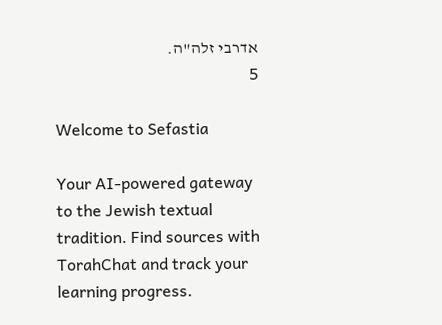אדרבי זלה"ה.
5

Welcome to Sefastia

Your AI-powered gateway to the Jewish textual tradition. Find sources with TorahChat and track your learning progress.